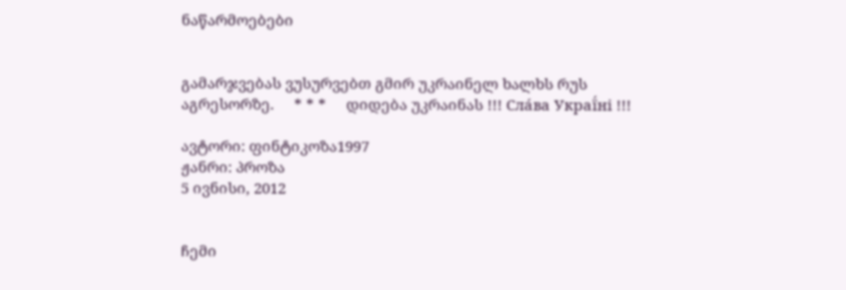ნაწარმოებები


გამარჯვებას ვუსურვებთ გმირ უკრაინელ ხალხს რუს აგრესორზე.     * * *     დიდება უკრაინას !!! Сла́ва Украї́ні !!!

ავტორი: ფინტიკოზა1997
ჟანრი: პროზა
5 ივნისი, 2012


ჩემი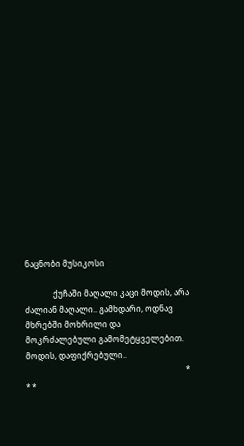ნაცნობი მუსიკოსი

              ქუჩაში მაღალი კაცი მოდის, არა ძალიან მაღალი.. გამხდარი, ოდნავ მხრებში მოხრილი და მოკრძალებული გამომეტყველებით. მოდის, დაფიქრებული..
                                                                                * * *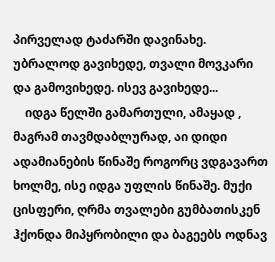პირველად ტაძარში დავინახე. უბრალოდ გავიხედე, თვალი მოვკარი და გამოვიხედე. ისევ გავიხედე...
    იდგა წელში გამართული, ამაყად , მაგრამ თავმდაბლურად, აი დიდი ადამიანების წინაშე როგორც ვდგავართ ხოლმე, ისე იდგა უფლის წინაშე. მუქი ცისფერი, ღრმა თვალები გუმბათისკენ ჰქონდა მიპყრობილი და ბაგეებს ოდნავ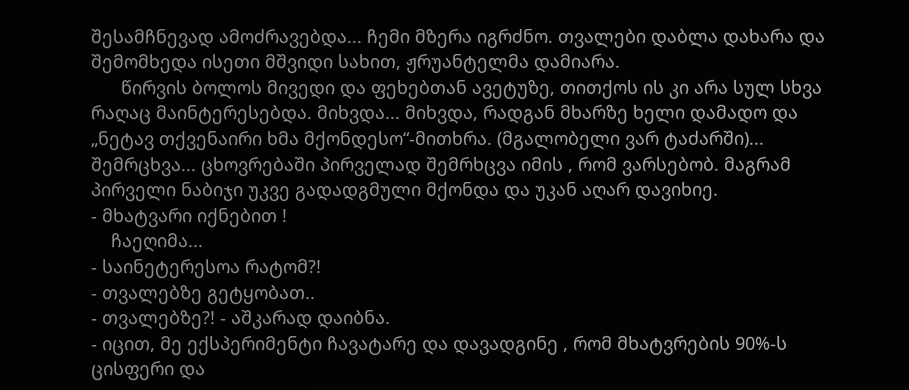შესამჩნევად ამოძრავებდა... ჩემი მზერა იგრძნო. თვალები დაბლა დახარა და შემომხედა ისეთი მშვიდი სახით, ჟრუანტელმა დამიარა.
      წირვის ბოლოს მივედი და ფეხებთან ავეტუზე, თითქოს ის კი არა სულ სხვა რაღაც მაინტერესებდა. მიხვდა... მიხვდა, რადგან მხარზე ხელი დამადო და „ნეტავ თქვენაირი ხმა მქონდესო“-მითხრა. (მგალობელი ვარ ტაძარში)... შემრცხვა... ცხოვრებაში პირველად შემრხცვა იმის , რომ ვარსებობ. მაგრამ პირველი ნაბიჯი უკვე გადადგმული მქონდა და უკან აღარ დავიხიე.
- მხატვარი იქნებით !
    ჩაეღიმა...
- საინეტერესოა რატომ?!
- თვალებზე გეტყობათ..
- თვალებზე?! - აშკარად დაიბნა.
- იცით, მე ექსპერიმენტი ჩავატარე და დავადგინე , რომ მხატვრების 90%-ს ცისფერი და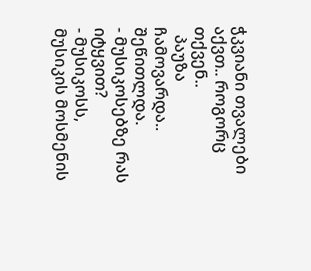ჭკვიანი თვალები აქვთ.. როგორც თქვენ..
  პაუზა ჩამოვარდა.. შეწითლდა.
- მუსიკოსებზე რას იტყვით?
- მუსიკოსს, მუსიკის მოსმენის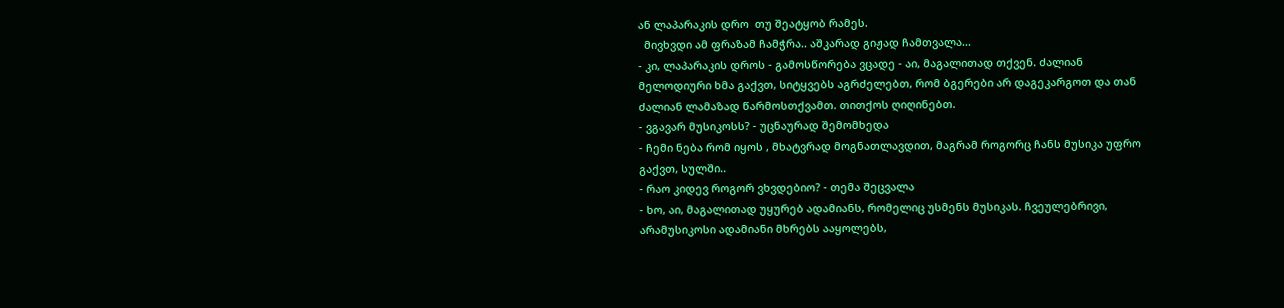ან ლაპარაკის დრო  თუ შეატყობ რამეს.
  მივხვდი ამ ფრაზამ ჩამჭრა.. აშკარად გიჟად ჩამთვალა...
- კი, ლაპარაკის დროს - გამოსწორება ვცადე - აი, მაგალითად თქვენ. ძალიან მელოდიური ხმა გაქვთ, სიტყვებს აგრძელებთ, რომ ბგერები არ დაგეკარგოთ და თან ძალიან ლამაზად წარმოსთქვამთ. თითქოს ღიღინებთ.
- ვგავარ მუსიკოსს? - უცნაურად შემომხედა
- ჩემი ნება რომ იყოს , მხატვრად მოგნათლავდით, მაგრამ როგორც ჩანს მუსიკა უფრო გაქვთ, სულში..
- რაო კიდევ როგორ ვხვდებიო? - თემა შეცვალა
- ხო, აი, მაგალითად უყურებ ადამიანს, რომელიც უსმენს მუსიკას. ჩვეულებრივი, არამუსიკოსი ადამიანი მხრებს ააყოლებს,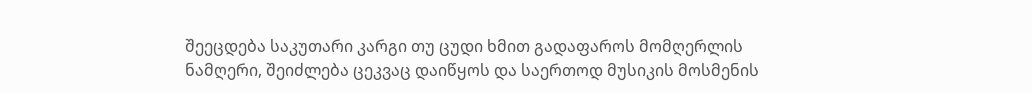შეეცდება საკუთარი კარგი თუ ცუდი ხმით გადაფაროს მომღერლის ნამღერი, შეიძლება ცეკვაც დაიწყოს და საერთოდ მუსიკის მოსმენის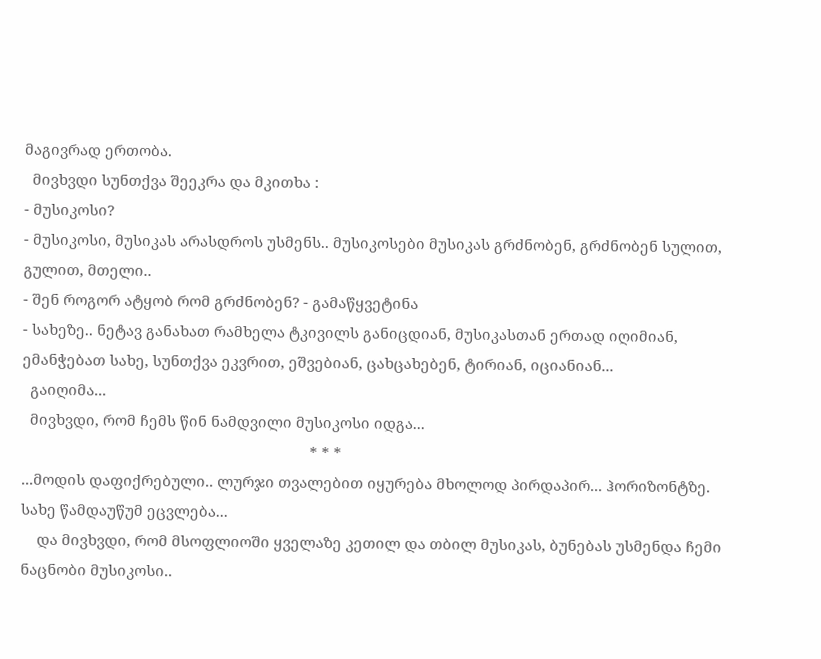მაგივრად ერთობა.
  მივხვდი სუნთქვა შეეკრა და მკითხა :
- მუსიკოსი?
- მუსიკოსი, მუსიკას არასდროს უსმენს.. მუსიკოსები მუსიკას გრძნობენ, გრძნობენ სულით, გულით, მთელი..
- შენ როგორ ატყობ რომ გრძნობენ? - გამაწყვეტინა
- სახეზე.. ნეტავ განახათ რამხელა ტკივილს განიცდიან, მუსიკასთან ერთად იღიმიან, ემანჭებათ სახე, სუნთქვა ეკვრით, ეშვებიან, ცახცახებენ, ტირიან, იციანიან...
  გაიღიმა...
  მივხვდი, რომ ჩემს წინ ნამდვილი მუსიკოსი იდგა...
                                                                        * * *
...მოდის დაფიქრებული.. ლურჯი თვალებით იყურება მხოლოდ პირდაპირ... ჰორიზონტზე. სახე წამდაუწუმ ეცვლება...
    და მივხვდი, რომ მსოფლიოში ყველაზე კეთილ და თბილ მუსიკას, ბუნებას უსმენდა ჩემი ნაცნობი მუსიკოსი..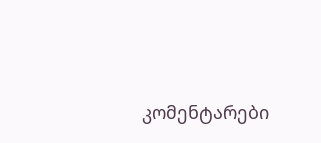კომენტარები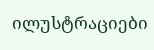ილუსტრაციები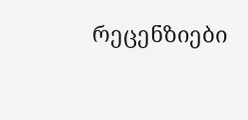რეცენზიები